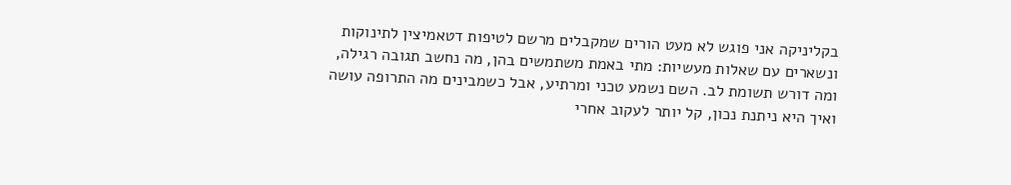בקליניקה אני פוגש לא מעט הורים שמקבלים מרשם לטיפות דטאמיצין לתינוקות ונשארים עם שאלות מעשיות: מתי באמת משתמשים בהן, מה נחשב תגובה רגילה, ומה דורש תשומת לב. השם נשמע טכני ומרתיע, אבל כשמבינים מה התרופה עושה ואיך היא ניתנת נכון, קל יותר לעקוב אחרי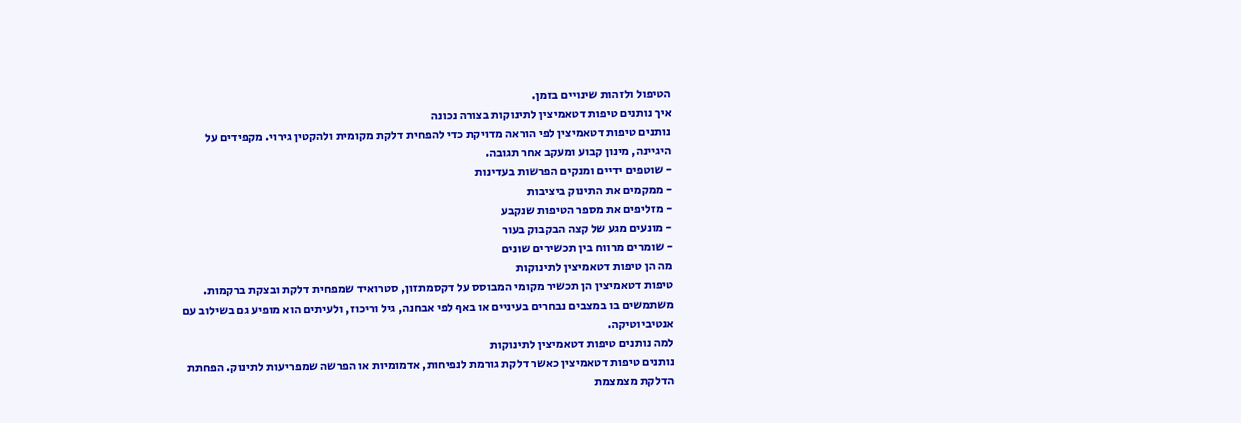הטיפול ולזהות שינויים בזמן.
איך נותנים טיפות דטאמיצין לתינוקות בצורה נכונה
נותנים טיפות דטאמיצין לפי הוראה מדויקת כדי להפחית דלקת מקומית ולהקטין גירוי. מקפידים על היגיינה, מינון קבוע ומעקב אחר תגובה.
- שוטפים ידיים ומנקים הפרשות בעדינות
- ממקמים את התינוק ביציבות
- מזליפים את מספר הטיפות שנקבע
- מונעים מגע של קצה הבקבוק בעור
- שומרים מרווח בין תכשירים שונים
מה הן טיפות דטאמיצין לתינוקות
טיפות דטאמיצין הן תכשיר מקומי המבוסס על דקסמתזון, סטרואיד שמפחית דלקת ובצקת ברקמות. משתמשים בו במצבים נבחרים בעיניים או באף לפי אבחנה, גיל וריכוז, ולעיתים הוא מופיע גם בשילוב עם אנטיביוטיקה.
למה נותנים טיפות דטאמיצין לתינוקות
נותנים טיפות דטאמיצין כאשר דלקת גורמת לנפיחות, אדמומיות או הפרשה שמפריעות לתינוק. הפחתת הדלקת מצמצמת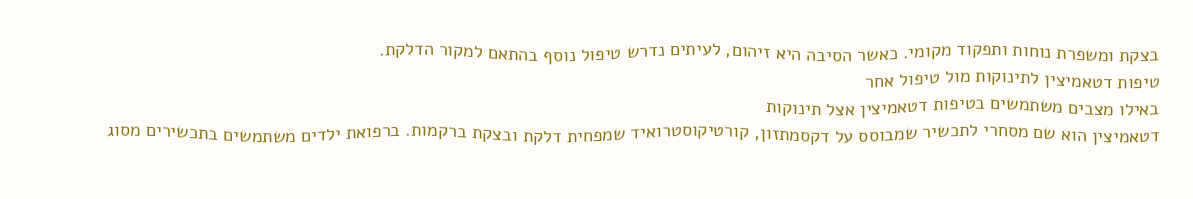בצקת ומשפרת נוחות ותפקוד מקומי. כאשר הסיבה היא זיהום, לעיתים נדרש טיפול נוסף בהתאם למקור הדלקת.
טיפות דטאמיצין לתינוקות מול טיפול אחר
באילו מצבים משתמשים בטיפות דטאמיצין אצל תינוקות
דטאמיצין הוא שם מסחרי לתכשיר שמבוסס על דקסמתזון, קורטיקוסטרואיד שמפחית דלקת ובצקת ברקמות. ברפואת ילדים משתמשים בתכשירים מסוג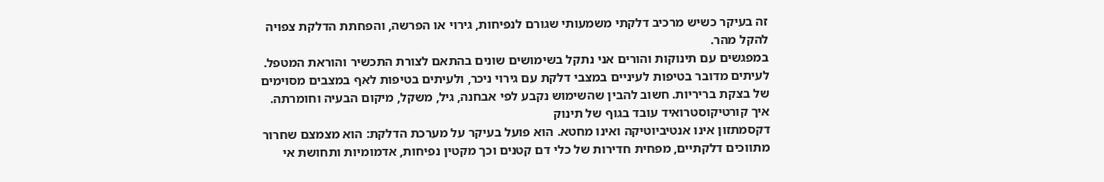זה בעיקר כשיש מרכיב דלקתי משמעותי שגורם לנפיחות, גירוי או הפרשה, והפחתת הדלקת צפויה להקל מהר.
במפגשים עם תינוקות והורים אני נתקל בשימושים שונים בהתאם לצורת התכשיר והוראת המטפל. לעיתים מדובר בטיפות לעיניים במצבי דלקת עם גירוי ניכר, ולעיתים בטיפות לאף במצבים מסוימים של בצקת בריריות. חשוב להבין שהשימוש נקבע לפי אבחנה, גיל, משקל, מיקום הבעיה וחומרתה.
איך קורטיקוסטרואיד עובד בגוף של תינוק
דקסמתזון אינו אנטיביוטיקה ואינו מחטא. הוא פועל בעיקר על מערכת הדלקת: הוא מצמצם שחרור מתווכים דלקתיים, מפחית חדירות של כלי דם קטנים וכך מקטין נפיחות, אדמומיות ותחושת אי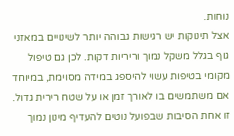נוחות.
אצל תינוקות יש רגישות גבוהה יותר לשינויים במאזני גוף בגלל משקל נמוך וריריות דקות. לכן גם טיפול מקומי בטיפות עשוי להיספג במידה מסוימת, במיוחד אם משתמשים בו לאורך זמן או על שטח רירית גדול. זו אחת הסיבות שבפועל נוטים להעדיף מינון נמוך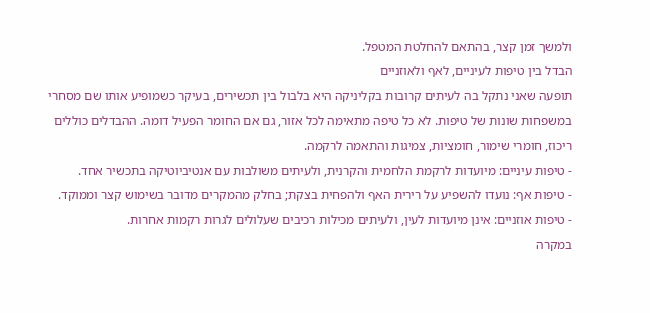ולמשך זמן קצר, בהתאם להחלטת המטפל.
הבדל בין טיפות לעיניים, לאף ולאוזניים
תופעה שאני נתקל בה לעיתים קרובות בקליניקה היא בלבול בין תכשירים, בעיקר כשמופיע אותו שם מסחרי במשפחות שונות של טיפות. לא כל טיפה מתאימה לכל אזור, גם אם החומר הפעיל דומה. ההבדלים כוללים ריכוז, חומרי שימור, חומציות, צמיגות והתאמה לרקמה.
- טיפות עיניים: מיועדות לרקמת הלחמית והקרנית, ולעיתים משולבות עם אנטיביוטיקה בתכשיר אחד.
- טיפות אף: נועדו להשפיע על רירית האף ולהפחית בצקת; בחלק מהמקרים מדובר בשימוש קצר וממוקד.
- טיפות אוזניים: אינן מיועדות לעין, ולעיתים מכילות רכיבים שעלולים לגרות רקמות אחרות.
במקרה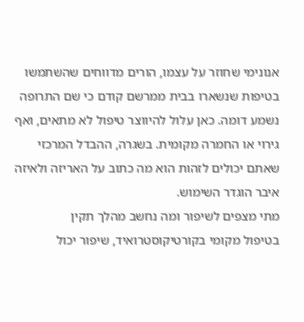אנונימי שחוזר על עצמו, הורים מדווחים שהשתמשו בטיפות שנשארו בבית ממרשם קודם כי שם התרופה נשמע דומה. כאן עלול להיווצר טיפול לא מתאים, ואף גירוי או החמרה מקומית. בשגרה, ההבדל המרכזי שאתם יכולים לזהות הוא מה כתוב על האריזה ולאיזה איבר הוגדר השימוש.
מתי מצפים לשיפור ומה נחשב מהלך תקין
בטיפול מקומי בקורטיקוסטרואיד, שיפור יכול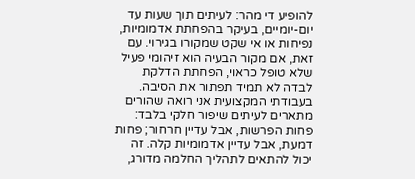להופיע די מהר: לעיתים תוך שעות עד יום-יומיים, בעיקר בהפחתת אדמומיות, נפיחות או אי שקט שמקורו בגירוי. עם זאת, אם מקור הבעיה הוא זיהומי פעיל שלא טופל כראוי, הפחתת הדלקת לבדה לא תמיד תפתור את הסיבה.
בעבודתי המקצועית אני רואה שהורים מתארים לעיתים שיפור חלקי בלבד: פחות הפרשות, אבל עדיין חרחור; פחות דמעת, אבל עדיין אדמומיות קלה. זה יכול להתאים לתהליך החלמה מדורג,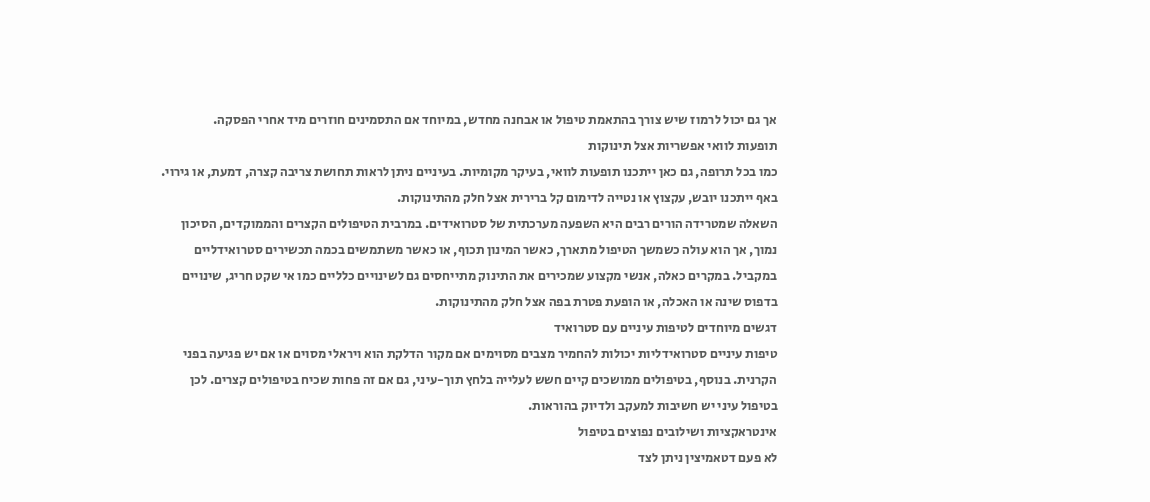אך גם יכול לרמוז שיש צורך בהתאמת טיפול או אבחנה מחדש, במיוחד אם התסמינים חוזרים מיד אחרי הפסקה.
תופעות לוואי אפשריות אצל תינוקות
כמו בכל תרופה, גם כאן ייתכנו תופעות לוואי, בעיקר מקומיות. בעיניים ניתן לראות תחושת צריבה קצרה, דמעת, או גירוי. באף ייתכנו יובש, עקצוץ או נטייה לדימום קל ברירית אצל חלק מהתינוקות.
השאלה שמטרידה הורים רבים היא השפעה מערכתית של סטרואידים. במרבית הטיפולים הקצרים והממוקדים, הסיכון נמוך, אך הוא עולה כשמשך הטיפול מתארך, כאשר המינון תכוף, או כאשר משתמשים בכמה תכשירים סטרואידליים במקביל. במקרים כאלה, אנשי מקצוע שמכירים את התינוק מתייחסים גם לשינויים כלליים כמו אי שקט חריג, שינויים בדפוס שינה או האכלה, או הופעת פטרת בפה אצל חלק מהתינוקות.
דגשים מיוחדים לטיפות עיניים עם סטרואיד
טיפות עיניים סטרואידליות יכולות להחמיר מצבים מסוימים אם מקור הדלקת הוא ויראלי מסוים או אם יש פגיעה בפני הקרנית. בנוסף, בטיפולים ממושכים קיים חשש לעלייה בלחץ תוך-עיני, גם אם זה פחות שכיח בטיפולים קצרים. לכן בטיפול עיני יש חשיבות למעקב ולדיוק בהוראות.
אינטראקציות ושילובים נפוצים בטיפול
לא פעם דטאמיצין ניתן לצד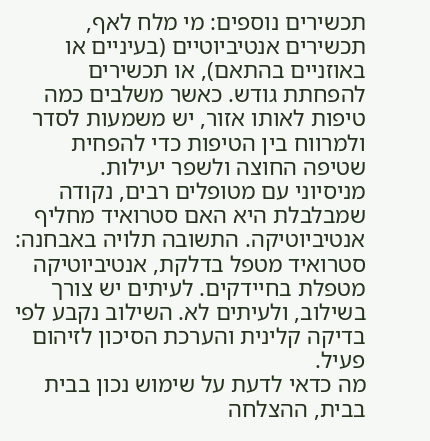תכשירים נוספים: מי מלח לאף, תכשירים אנטיביוטיים (בעיניים או באוזניים בהתאם), או תכשירים להפחתת גודש. כאשר משלבים כמה טיפות לאותו אזור, יש משמעות לסדר ולמרווח בין הטיפות כדי להפחית שטיפה החוצה ולשפר יעילות.
מניסיוני עם מטופלים רבים, נקודה שמבלבלת היא האם סטרואיד מחליף אנטיביוטיקה. התשובה תלויה באבחנה: סטרואיד מטפל בדלקת, אנטיביוטיקה מטפלת בחיידקים. לעיתים יש צורך בשילוב, ולעיתים לא. השילוב נקבע לפי בדיקה קלינית והערכת הסיכון לזיהום פעיל.
מה כדאי לדעת על שימוש נכון בבית
בבית, ההצלחה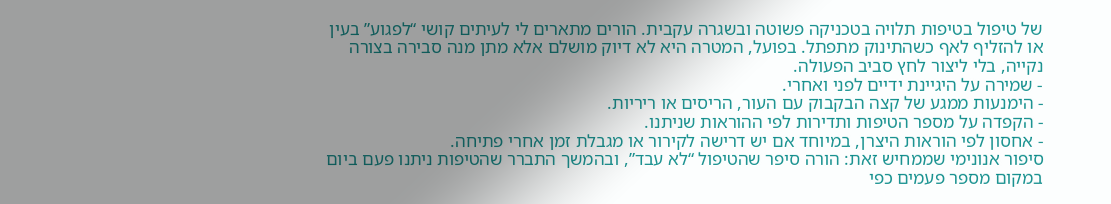של טיפול בטיפות תלויה בטכניקה פשוטה ובשגרה עקבית. הורים מתארים לי לעיתים קושי “לפגוע” בעין או להזליף לאף כשהתינוק מתפתל. בפועל, המטרה היא לא דיוק מושלם אלא מתן מנה סבירה בצורה נקייה, בלי ליצור לחץ סביב הפעולה.
- שמירה על היגיינת ידיים לפני ואחרי.
- הימנעות ממגע של קצה הבקבוק עם העור, הריסים או ריריות.
- הקפדה על מספר הטיפות ותדירות לפי ההוראות שניתנו.
- אחסון לפי הוראות היצרן, במיוחד אם יש דרישה לקירור או מגבלת זמן אחרי פתיחה.
סיפור אנונימי שממחיש זאת: הורה סיפר שהטיפול “לא עבד”, ובהמשך התברר שהטיפות ניתנו פעם ביום במקום מספר פעמים כפי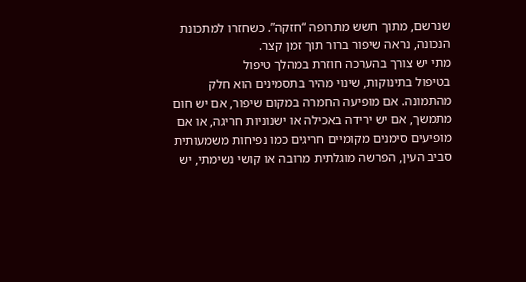שנרשם, מתוך חשש מתרופה “חזקה”. כשחזרו למתכונת הנכונה, נראה שיפור ברור תוך זמן קצר.
מתי יש צורך בהערכה חוזרת במהלך טיפול
בטיפול בתינוקות, שינוי מהיר בתסמינים הוא חלק מהתמונה. אם מופיעה החמרה במקום שיפור, אם יש חום מתמשך, אם יש ירידה באכילה או ישנוניות חריגה, או אם מופיעים סימנים מקומיים חריגים כמו נפיחות משמעותית סביב העין, הפרשה מוגלתית מרובה או קושי נשימתי, יש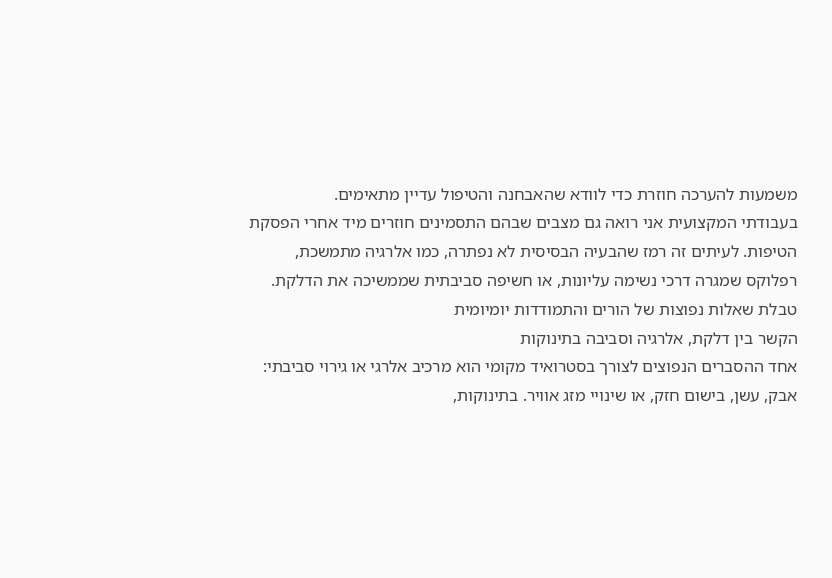משמעות להערכה חוזרת כדי לוודא שהאבחנה והטיפול עדיין מתאימים.
בעבודתי המקצועית אני רואה גם מצבים שבהם התסמינים חוזרים מיד אחרי הפסקת הטיפות. לעיתים זה רמז שהבעיה הבסיסית לא נפתרה, כמו אלרגיה מתמשכת, רפלוקס שמגרה דרכי נשימה עליונות, או חשיפה סביבתית שממשיכה את הדלקת.
טבלת שאלות נפוצות של הורים והתמודדות יומיומית
הקשר בין דלקת, אלרגיה וסביבה בתינוקות
אחד ההסברים הנפוצים לצורך בסטרואיד מקומי הוא מרכיב אלרגי או גירוי סביבתי: אבק, עשן, בישום חזק, או שינויי מזג אוויר. בתינוקות,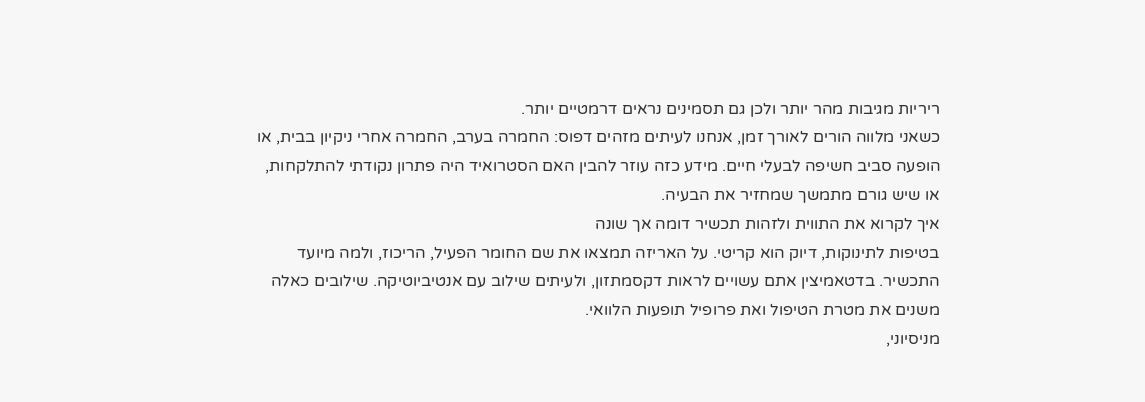ריריות מגיבות מהר יותר ולכן גם תסמינים נראים דרמטיים יותר.
כשאני מלווה הורים לאורך זמן, אנחנו לעיתים מזהים דפוס: החמרה בערב, החמרה אחרי ניקיון בבית, או הופעה סביב חשיפה לבעלי חיים. מידע כזה עוזר להבין האם הסטרואיד היה פתרון נקודתי להתלקחות, או שיש גורם מתמשך שמחזיר את הבעיה.
איך לקרוא את התווית ולזהות תכשיר דומה אך שונה
בטיפות לתינוקות, דיוק הוא קריטי. על האריזה תמצאו את שם החומר הפעיל, הריכוז, ולמה מיועד התכשיר. בדטאמיצין אתם עשויים לראות דקסמתזון, ולעיתים שילוב עם אנטיביוטיקה. שילובים כאלה משנים את מטרת הטיפול ואת פרופיל תופעות הלוואי.
מניסיוני,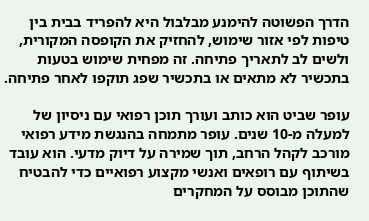הדרך הפשוטה להימנע מבלבול היא להפריד בבית בין טיפות לפי אזור שימוש, להחזיק את הקופסה המקורית, ולשים לב לתאריך פתיחה. זה מפחית שימוש בטעות בתכשיר לא מתאים או בתכשיר שפג תוקפו לאחר פתיחה.

עופר שביט הוא כותב ועורך תוכן רפואי עם ניסיון של למעלה מ-10 שנים. עופר מתמחה בהנגשת מידע רפואי מורכב לקהל הרחב, תוך שמירה על דיוק מדעי. הוא עובד בשיתוף עם רופאים ואנשי מקצוע רפואיים כדי להבטיח שהתוכן מבוסס על המחקרים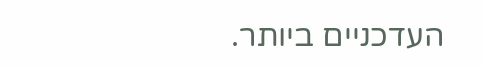העדכניים ביותר.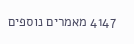4147 מאמרים נוספים